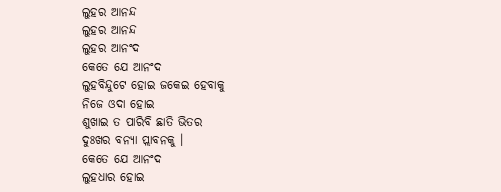ଲୁହର ଆନନ୍ଦ
ଲୁହର ଆନନ୍ଦ
ଲୁହର ଆନଂଦ
କେତେ ଯେ ଆନଂଦ
ଲୁହବିନ୍ଦୁଟେ ହୋଇ ଜକେଇ ହେବାକୁ
ନିଜେ ଓଦା ହୋଇ
ଶୁଖାଇ ତ ପାରିବି ଛାତି ଭିତର
ଦୁଃଖର ବନ୍ୟା ପ୍ଲାବନକୁ ।
କେତେ ଯେ ଆନଂଦ
ଲୁହଧାର ହୋଇ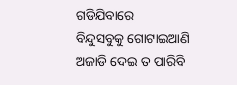ଗଡିଯିବାରେ
ବିନ୍ଦୁସବୁକୁ ଗୋଟାଇଆଣି
ଅଜାଡି ଦେଇ ତ ପାରିବି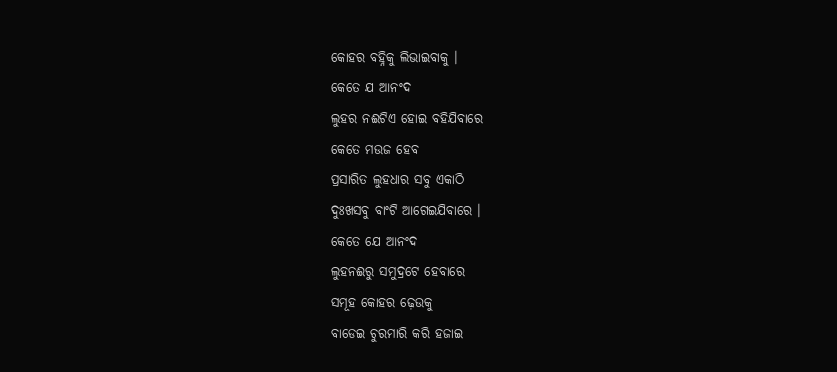କୋହର ବହ୍ନିକୁ ଲିଭାଇବାକୁ ।
କେତେ ଯ ଆନଂଦ
ଲୁହର ନଈଟିଏ ହୋଇ ବହିଯିବାରେ
କେତେ ମଉଜ ହେବ
ପ୍ରସାରିତ ଲୁହଧାର ସବୁ ଏକାଠି
ଦୁଃଖସବୁ ବାଂଟି ଆଗେଇଯିବାରେ ।
କେତେ ଯେ ଆନଂଦ
ଲୁହନଈରୁ ସମୁଦ୍ରଟେ ହେବାରେ
ସମୂହ କୋହର ଢ଼େଉକୁ
ବାଡେଇ ଚୁରମାରି କରି ହଜାଇ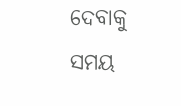ଦେବାକୁ
ସମୟ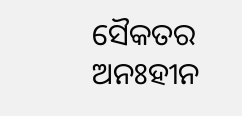ସୈକତର ଅନଃହୀନ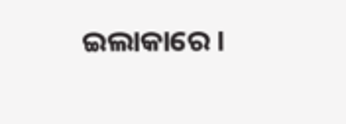ଇଲାକାରେ ।